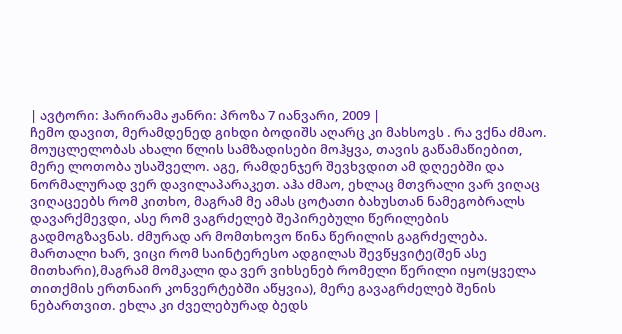| ავტორი: ჰარირამა ჟანრი: პროზა 7 იანვარი, 2009 |
ჩემო დავით, მერამდენედ გიხდი ბოდიშს აღარც კი მახსოვს . რა ვქნა ძმაო. მოუცლელობას ახალი წლის სამზადისები მოჰყვა, თავის გაწამაწიებით, მერე ლოთობა უსაშველო. აგე, რამდენჯერ შევხვდით ამ დღეებში და ნორმალურად ვერ დავილაპარაკეთ. აჰა ძმაო, ეხლაც მთვრალი ვარ ვიღაც ვიღაცეებს რომ კითხო, მაგრამ მე ამას ცოტათი ბახუსთან ნამეგობრალს დავარქმევდი, ასე რომ ვაგრძელებ შეპირებული წერილების გადმოგზავნას. ძმურად არ მომთხოვო წინა წერილის გაგრძელება. მართალი ხარ, ვიცი რომ საინტერესო ადგილას შევწყვიტე(შენ ასე მითხარი),მაგრამ მომკალი და ვერ ვიხსენებ რომელი წერილი იყო(ყველა თითქმის ერთნაირ კონვერტებში აწყვია), მერე გავაგრძელებ შენის ნებართვით. ეხლა კი ძველებურად ბედს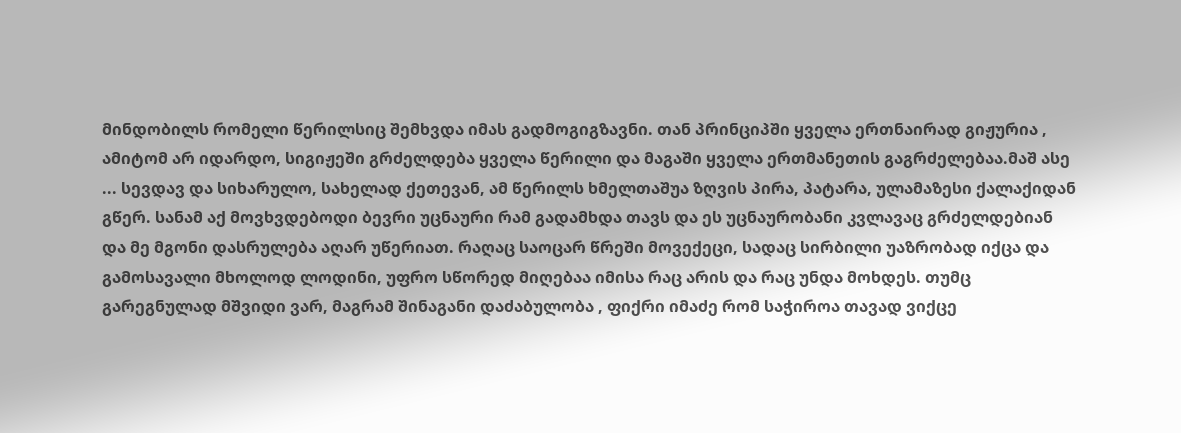მინდობილს რომელი წერილსიც შემხვდა იმას გადმოგიგზავნი. თან პრინციპში ყველა ერთნაირად გიჟურია , ამიტომ არ იდარდო, სიგიჟეში გრძელდება ყველა წერილი და მაგაში ყველა ერთმანეთის გაგრძელებაა.მაშ ასე ... სევდავ და სიხარულო, სახელად ქეთევან, ამ წერილს ხმელთაშუა ზღვის პირა, პატარა, ულამაზესი ქალაქიდან გწერ. სანამ აქ მოვხვდებოდი ბევრი უცნაური რამ გადამხდა თავს და ეს უცნაურობანი კვლავაც გრძელდებიან და მე მგონი დასრულება აღარ უწერიათ. რაღაც საოცარ წრეში მოვექეცი, სადაც სირბილი უაზრობად იქცა და გამოსავალი მხოლოდ ლოდინი, უფრო სწორედ მიღებაა იმისა რაც არის და რაც უნდა მოხდეს. თუმც გარეგნულად მშვიდი ვარ, მაგრამ შინაგანი დაძაბულობა , ფიქრი იმაძე რომ საჭიროა თავად ვიქცე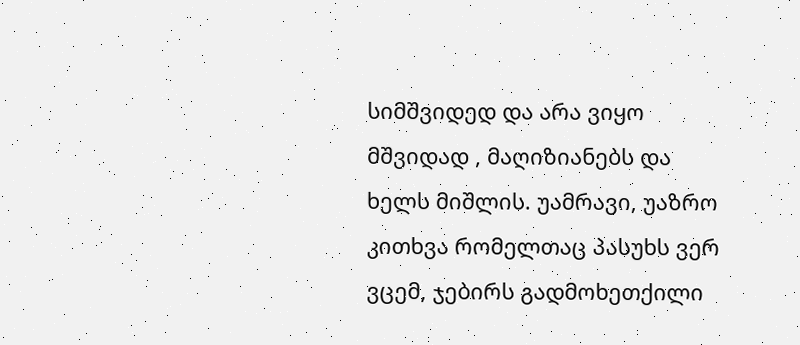სიმშვიდედ და არა ვიყო მშვიდად , მაღიზიანებს და ხელს მიშლის. უამრავი, უაზრო კითხვა რომელთაც პასუხს ვერ ვცემ, ჯებირს გადმოხეთქილი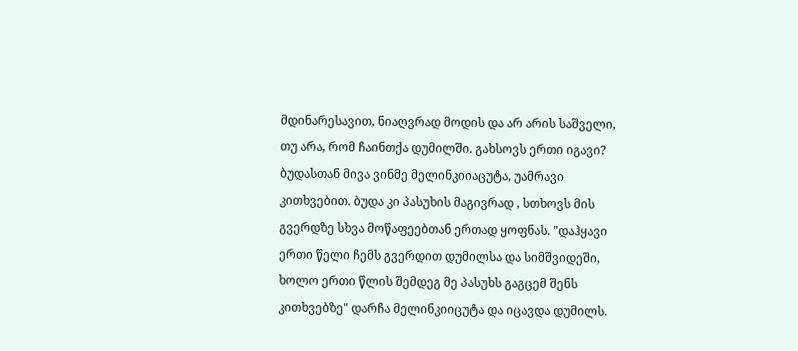მდინარესავით, ნიაღვრად მოდის და არ არის საშველი, თუ არა, რომ ჩაინთქა დუმილში. გახსოვს ერთი იგავი? ბუდასთან მივა ვინმე მელინკიიაცუტა, უამრავი კითხვებით. ბუდა კი პასუხის მაგივრად , სთხოვს მის გვერდზე სხვა მოწაფეებთან ერთად ყოფნას. "დაჰყავი ერთი წელი ჩემს გვერდით დუმილსა და სიმშვიდეში, ხოლო ერთი წლის შემდეგ მე პასუხს გაგცემ შენს კითხვებზე" დარჩა მელინკიიცუტა და იცავდა დუმილს.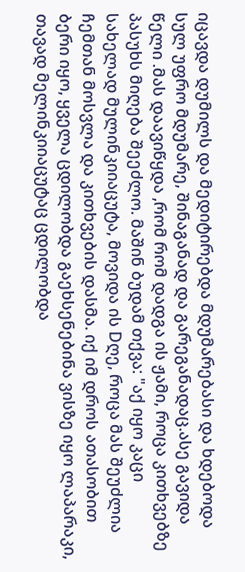იცავდა დუმილს და მედიტირებდა მდუმარებასი და ხდებოდა სულ უფრო მდუმარე, შინაგანად და გარეგანადაც.ასე გავიდა წელი .მას დაავიწყდა ,რომ რომ დადგა ის ჟამი, როცა კითხვებზე პასუხს მიღება შეეძლო. მაშინ ბუდამ თქვა: "აქ იყო კაცი სახელად მულინკიიაცუტა, მოვიდა ის Dღე, როცა მას შეუძლია ჩემთან მოსვლა და კითხვების დასმა. იქ იმ დროს ათასობით ბერი იყო, ყველა ცდილობდა გაეხსენებინა ვისზე იყო ლაპარაკი, თავად მელინკიიაცუტაც ცდილობდა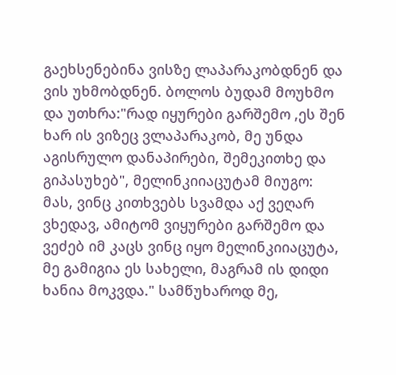გაეხსენებინა ვისზე ლაპარაკობდნენ და ვის უხმობდნენ. ბოლოს ბუდამ მოუხმო და უთხრა:"რად იყურები გარშემო ,ეს შენ ხარ ის ვიზეც ვლაპარაკობ, მე უნდა აგისრულო დანაპირები, შემეკითხე და გიპასუხებ", მელინკიიაცუტამ მიუგო: მას, ვინც კითხვებს სვამდა აქ ვეღარ ვხედავ, ამიტომ ვიყურები გარშემო და ვეძებ იმ კაცს ვინც იყო მელინკიიაცუტა, მე გამიგია ეს სახელი, მაგრამ ის დიდი ხანია მოკვდა." სამწუხაროდ მე,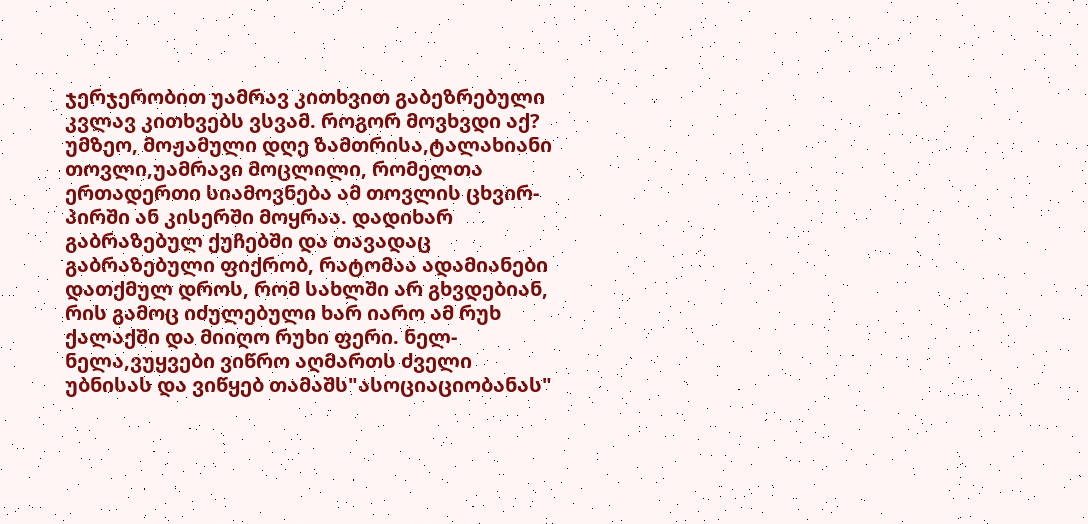ჯერჯერობით უამრავ კითხვით გაბეზრებული კვლავ კითხვებს ვსვამ. როგორ მოვხვდი აქ? უმზეო, მოჟამული დღე ზამთრისა,ტალახიანი თოვლი,უამრავი მოცლილი, რომელთა ერთადერთი სიამოვნება ამ თოვლის ცხვირ-პირში ან კისერში მოყრაა. დადიხარ გაბრაზებულ ქუჩებში და თავადაც გაბრაზებული ფიქრობ, რატომაა ადამიანები დათქმულ დროს, რომ სახლში არ გხვდებიან, რის გამოც იძულებული ხარ იარო ამ რუხ ქალაქში და მიიღო რუხი ფერი. ნელ-ნელა,ვუყვები ვიწრო აღმართს ძველი უბნისას და ვიწყებ თამაშს"ასოციაციობანას"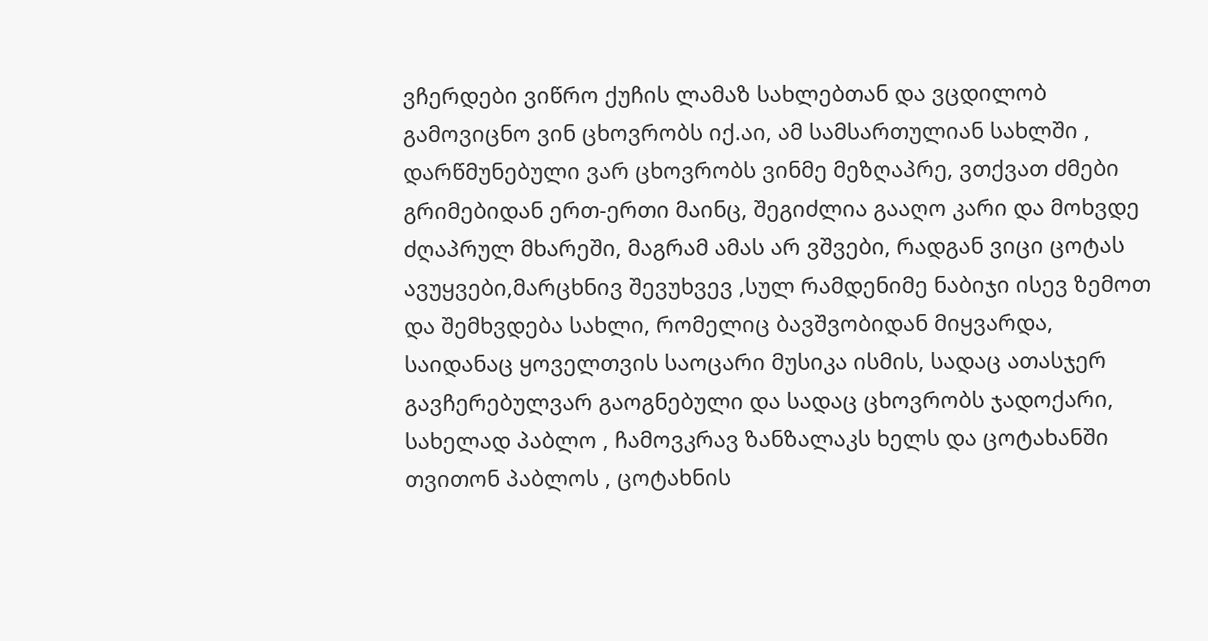ვჩერდები ვიწრო ქუჩის ლამაზ სახლებთან და ვცდილობ გამოვიცნო ვინ ცხოვრობს იქ.აი, ამ სამსართულიან სახლში , დარწმუნებული ვარ ცხოვრობს ვინმე მეზღაპრე, ვთქვათ ძმები გრიმებიდან ერთ-ერთი მაინც, შეგიძლია გააღო კარი და მოხვდე ძღაპრულ მხარეში, მაგრამ ამას არ ვშვები, რადგან ვიცი ცოტას ავუყვები,მარცხნივ შევუხვევ ,სულ რამდენიმე ნაბიჯი ისევ ზემოთ და შემხვდება სახლი, რომელიც ბავშვობიდან მიყვარდა, საიდანაც ყოველთვის საოცარი მუსიკა ისმის, სადაც ათასჯერ გავჩერებულვარ გაოგნებული და სადაც ცხოვრობს ჯადოქარი, სახელად პაბლო , ჩამოვკრავ ზანზალაკს ხელს და ცოტახანში თვითონ პაბლოს , ცოტახნის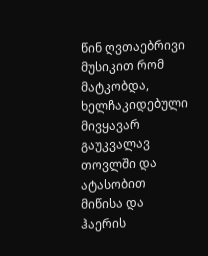წინ ღვთაებრივი მუსიკით რომ მატკობდა, ხელჩაკიდებული მივყავარ გაუკვალავ თოვლში და ატასობით მიწისა და ჰაერის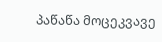პაწაწა მოცეკვავე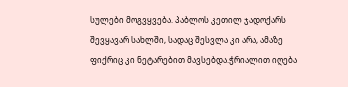სულები მოგვყვება. პაბლოს კეთილ ჯადოქარს შევყავარ სახლში, სადაც შესვლა კი არა, ამაზე ფიქრიც კი ნეტარებით მავსებდა.ჭრიალით იღება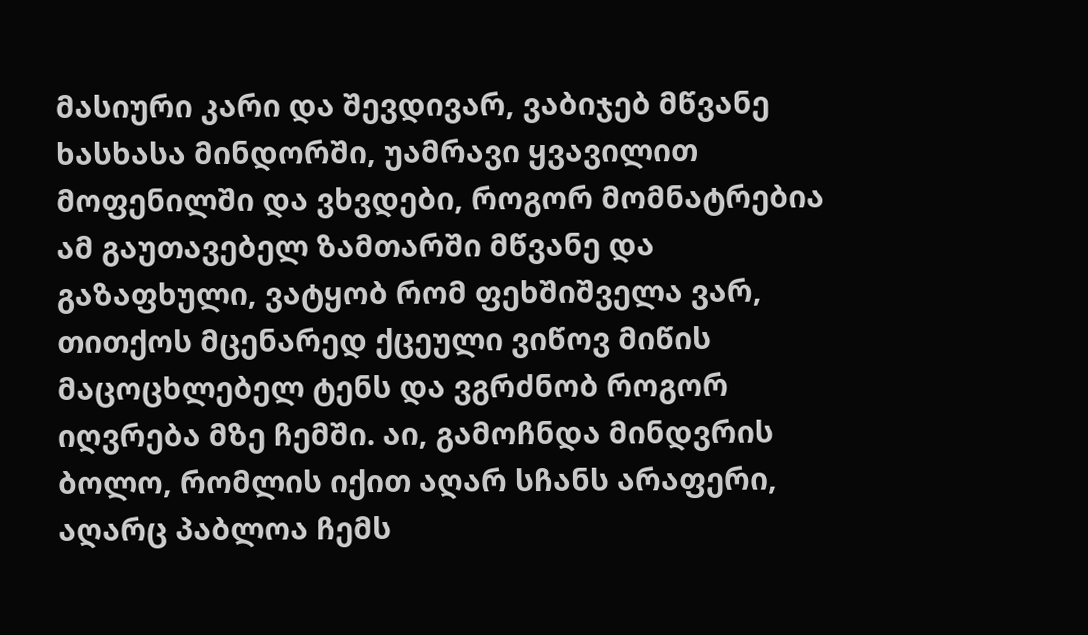მასიური კარი და შევდივარ, ვაბიჯებ მწვანე ხასხასა მინდორში, უამრავი ყვავილით მოფენილში და ვხვდები, როგორ მომნატრებია ამ გაუთავებელ ზამთარში მწვანე და გაზაფხული, ვატყობ რომ ფეხშიშველა ვარ, თითქოს მცენარედ ქცეული ვიწოვ მიწის მაცოცხლებელ ტენს და ვგრძნობ როგორ იღვრება მზე ჩემში. აი, გამოჩნდა მინდვრის ბოლო, რომლის იქით აღარ სჩანს არაფერი, აღარც პაბლოა ჩემს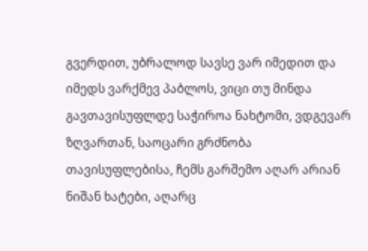გვერდით, უბრალოდ სავსე ვარ იმედით და იმედს ვარქმევ პაბლოს, ვიცი თუ მინდა გავთავისუფლდე საჭიროა ნახტომი, ვდგევარ ზღვართან, საოცარი გრძნობა თავისუფლებისა, ჩემს გარშემო აღარ არიან ნიშან ხატები, აღარც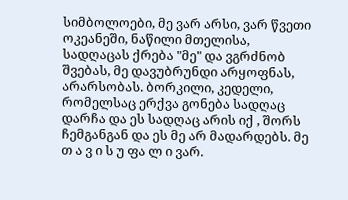სიმბოლოები, მე ვარ არსი, ვარ წვეთი ოკეანეში, ნაწილი მთელისა, სადღაცას ქრება "მე" და ვგრძნობ შვებას, მე დავუბრუნდი არყოფნას, არარსობას. ბორკილი, კედელი, რომელსაც ერქვა გონება სადღაც დარჩა და ეს სადღაც არის იქ , შორს ჩემგანგან და ეს მე არ მადარდებს. მე თ ა ვ ი ს უ ფა ლ ი ვარ.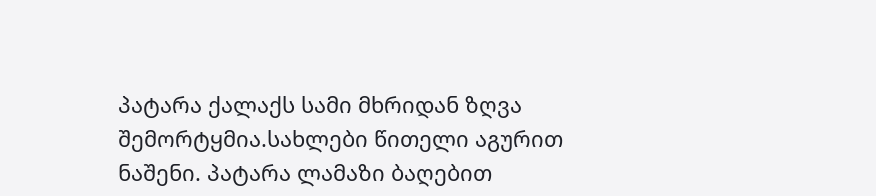პატარა ქალაქს სამი მხრიდან ზღვა შემორტყმია.სახლები წითელი აგურით ნაშენი. პატარა ლამაზი ბაღებით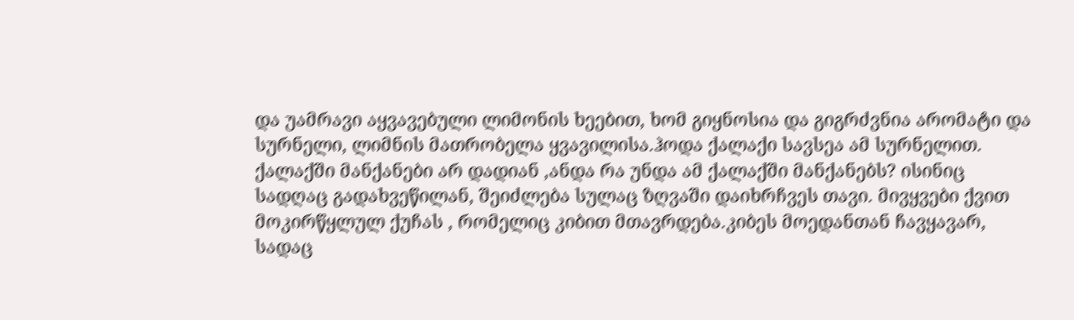და უამრავი აყვავებული ლიმონის ხეებით, ხომ გიყნოსია და გიგრძვნია არომატი და სურნელი, ლიმნის მათრობელა ყვავილისა.ჰოდა ქალაქი სავსეა ამ სურნელით. ქალაქში მანქანები არ დადიან ,ანდა რა უნდა ამ ქალაქში მანქანებს? ისინიც სადღაც გადახვეწილან, შეიძლება სულაც ზღვაში დაიხრჩვეს თავი. მივყვები ქვით მოკირწყლულ ქუჩას , რომელიც კიბით მთავრდება.კიბეს მოედანთან ჩავყავარ, სადაც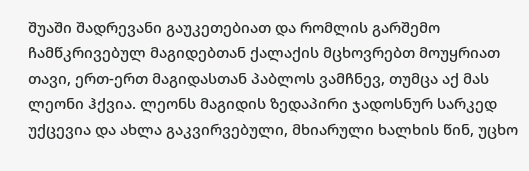შუაში შადრევანი გაუკეთებიათ და რომლის გარშემო ჩამწკრივებულ მაგიდებთან ქალაქის მცხოვრებთ მოუყრიათ თავი, ერთ-ერთ მაგიდასთან პაბლოს ვამჩნევ, თუმცა აქ მას ლეონი ჰქვია. ლეონს მაგიდის ზედაპირი ჯადოსნურ სარკედ უქცევია და ახლა გაკვირვებული, მხიარული ხალხის წინ, უცხო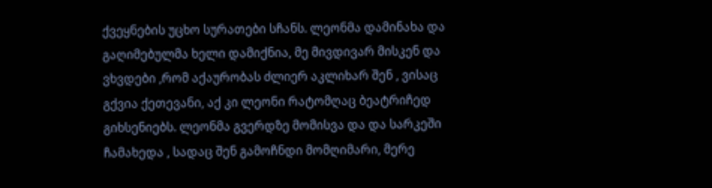ქვეყნების უცხო სურათები სჩანს. ლეონმა დამინახა და გაღიმებულმა ხელი დამიქნია, მე მივდივარ მისკენ და ვხვდები ,რომ აქაურობას ძლიერ აკლიხარ შენ , ვისაც გქვია ქეთევანი, აქ კი ლეონი რატომღაც ბეატრიჩედ გიხსენიებს. ლეონმა გვერდზე მომისვა და და სარკეში ჩამახედა , სადაც შენ გამოჩნდი მომღიმარი, მერე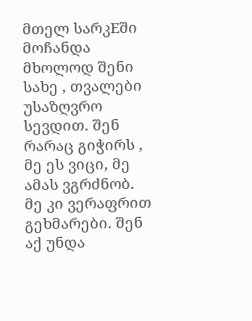მთელ სარკEში მოჩანდა მხოლოდ შენი სახე , თვალები უსაზღვრო სევდით. შენ რარაც გიჭირს , მე ეს ვიცი, მე ამას ვგრძნობ. მე კი ვერაფრით გეხმარები. შენ აქ უნდა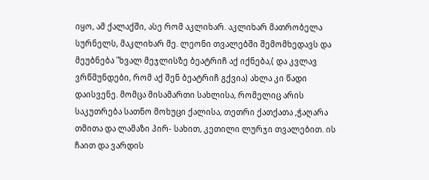იყო, ამ ქალაქში, ასე რომ აკლიხარ. აკლიხარ მათრობელა სურნელს, მაკლიხარ მე. ლეონი თვალებში შემომხედავს და მეუბნება "ხვალ მეჯლისზე ბეატრიჩ აქ იქნება,( და კვლავ ვრწმუნდები, რომ აქ შენ ბეატრიჩ გქვია) ახლა კი წადი დაისვენე. მომცა მისამართი სახლისა, რომელიც არის საკუთრება სათნო მოხუცი ქალისა, თეთრი ქათქათა ,ჭაღარა თმითა და ლამაზი პირ- სახით, კეთილი ლურჯი თვალებით. ის ჩაით და ვარდის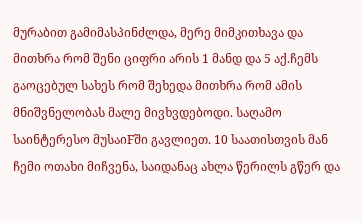მურაბით გამიმასპინძლდა, მერე მიმკითხავა და მითხრა რომ შენი ციფრი არის 1 მანდ და 5 აქ.ჩემს გაოცებულ სახეს რომ შეხედა მითხრა რომ ამის მნიშვნელობას მალე მივხვდებოდი. საღამო საინტერესო მუსაიFში გავლიეთ. 10 საათისთვის მან ჩემი ოთახი მიჩვენა, საიდანაც ახლა წერილს გწერ და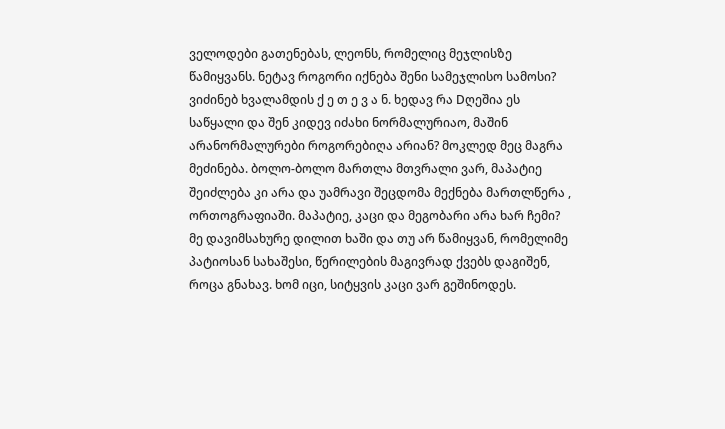ველოდები გათენებას, ლეონს, რომელიც მეჯლისზე წამიყვანს. ნეტავ როგორი იქნება შენი სამეჯლისო სამოსი? ვიძინებ ხვალამდის ქ ე თ ე ვ ა ნ. ხედავ რა Dღეშია ეს საწყალი და შენ კიდევ იძახი ნორმალურიაო, მაშინ არანორმალურები როგორებიღა არიან? მოკლედ მეც მაგრა მეძინება. ბოლო-ბოლო მართლა მთვრალი ვარ, მაპატიე შეიძლება კი არა და უამრავი შეცდომა მექნება მართლწერა , ორთოგრაფიაში. მაპატიე, კაცი და მეგობარი არა ხარ ჩემი? მე დავიმსახურე დილით ხაში და თუ არ წამიყვან, რომელიმე პატიოსან სახაშესი, წერილების მაგივრად ქვებს დაგიშენ, როცა გნახავ. ხომ იცი, სიტყვის კაცი ვარ გეშინოდეს.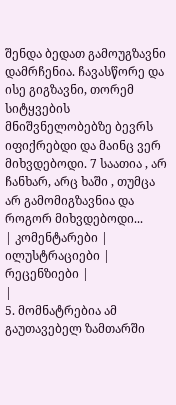შენდა ბედათ გამოუგზავნი დამრჩენია. ჩავასწორე და ისე გიგზავნი, თორემ სიტყვების მნიშვნელობებზე ბევრს იფიქრებდი და მაინც ვერ მიხვდებოდი. 7 საათია , არ ჩანხარ, არც ხაში , თუმცა არ გამომიგზავნია და როგორ მიხვდებოდი...
| კომენტარები |
ილუსტრაციები |
რეცენზიები |
|
5. მომნატრებია ამ გაუთავებელ ზამთარში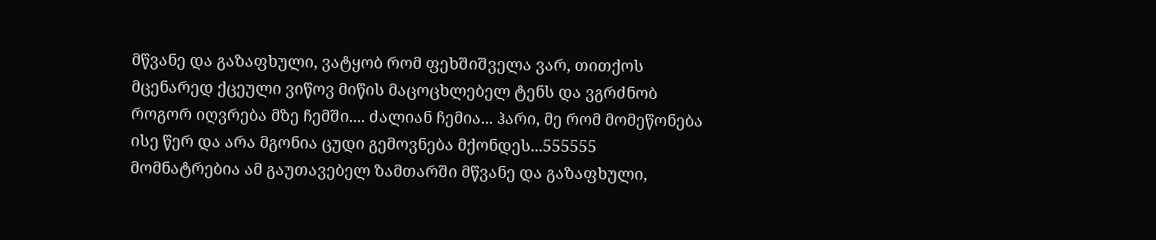მწვანე და გაზაფხული, ვატყობ რომ ფეხშიშველა ვარ, თითქოს მცენარედ ქცეული ვიწოვ მიწის მაცოცხლებელ ტენს და ვგრძნობ როგორ იღვრება მზე ჩემში.... ძალიან ჩემია... ჰარი, მე რომ მომეწონება ისე წერ და არა მგონია ცუდი გემოვნება მქონდეს...555555
მომნატრებია ამ გაუთავებელ ზამთარში მწვანე და გაზაფხული,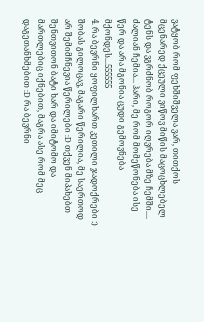ვატყობ რომ ფეხშიშველა ვარ, თითქოს მცენარედ ქცეული ვიწოვ მიწის მაცოცხლებელ ტენს და ვგრძნობ როგორ იღვრება მზე ჩემში.... ძალიან ჩემია... ჰარი, მე რომ მომეწონება ისე წერ და არა მგონია ცუდი გემოვნება მქონდეს...555555
4. რა ბევრნი ყოფილხართ კეთილი ჯადოქრები :) შობას გილოცავ, მაგარი წერილია, მე საერთოდ არ შემიმჩნევია წერილები :D თქვენ მიპახებთ შენთვითონ ბატი ხარ და იმიტომო და მართლებიც იქნებით, მაგრა ასე რომ მეც დაგეთანხმებით :D რა ბევრნი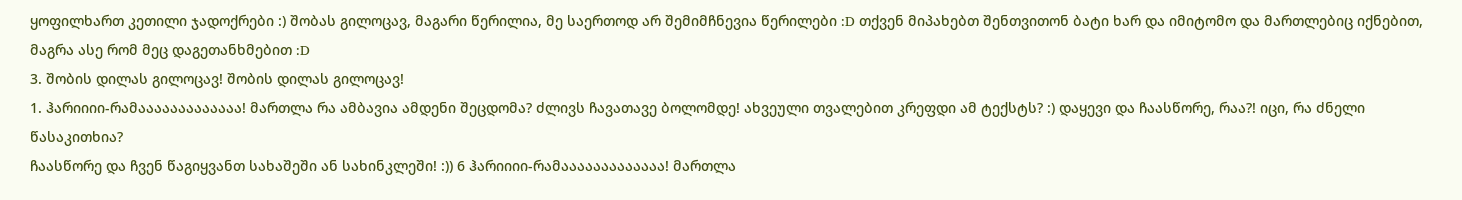ყოფილხართ კეთილი ჯადოქრები :) შობას გილოცავ, მაგარი წერილია, მე საერთოდ არ შემიმჩნევია წერილები :D თქვენ მიპახებთ შენთვითონ ბატი ხარ და იმიტომო და მართლებიც იქნებით, მაგრა ასე რომ მეც დაგეთანხმებით :D
3. შობის დილას გილოცავ! შობის დილას გილოცავ!
1. ჰარიიიი-რამააააააააააააა! მართლა რა ამბავია ამდენი შეცდომა? ძლივს ჩავათავე ბოლომდე! ახვეული თვალებით კრეფდი ამ ტექსტს? :) დაყევი და ჩაასწორე, რაა?! იცი, რა ძნელი წასაკითხია?
ჩაასწორე და ჩვენ წაგიყვანთ სახაშეში ან სახინკლეში! :)) 6 ჰარიიიი-რამააააააააააააა! მართლა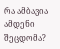რა ამბავია ამდენი შეცდომა?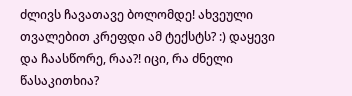ძლივს ჩავათავე ბოლომდე! ახვეული თვალებით კრეფდი ამ ტექსტს? :) დაყევი და ჩაასწორე, რაა?! იცი, რა ძნელი წასაკითხია?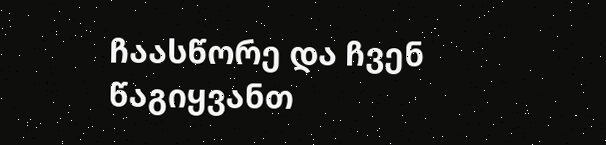ჩაასწორე და ჩვენ წაგიყვანთ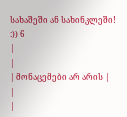სახაშეში ან სახინკლეში! :)) 6
|
|
| მონაცემები არ არის |
|
|